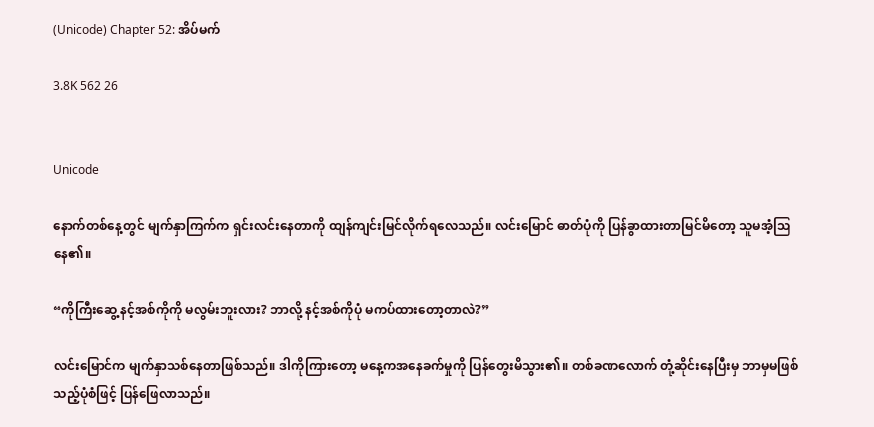(Unicode) Chapter 52: အိပ်မက်

3.8K 562 26


Unicode

နောက်တစ်နေ့တွင် မျက်နှာကြက်က ရှင်းလင်းနေတာကို ထျန်ကျင်းမြင်လိုက်ရလေသည်။ လင်းမြောင် ဓာတ်ပုံကို ပြန်ခွာထားတာမြင်မိတော့ သူမအံ့ဩနေ၏။

“ကိုကြီးဆွေ့ နင့်အစ်ကိုကို မလွမ်းဘူးလား? ဘာလို့ နင့်အစ်ကိုပုံ မကပ်ထားတော့တာလဲ?”

လင်းမြောင်က မျက်နှာသစ်နေတာဖြစ်သည်။ ဒါကိုကြားတော့ မနေ့ကအနေခက်မှုကို ပြန်တွေးမိသွား၏။ တစ်ခဏလောက် တုံ့ဆိုင်းနေပြီးမှ ဘာမှမဖြစ်သည့်ပုံစံဖြင့် ပြန်ဖြေလာသည်။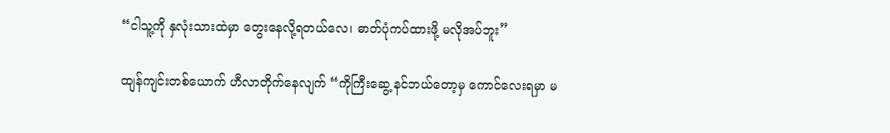“ငါသူ့ကို နှလုံးသားထဲမှာ တွေးနေလို့ရတယ်လေ၊ ဓာတ်ပုံကပ်ထားဖို့ မလိုအပ်ဘူး”

ထျန်ကျင်းတစ်ယောက် ဟီလာတိုက်နေလျက် “ကိုကြီးဆွေ့ နင်ဘယ်တော့မှ ကောင်လေးရမှာ မ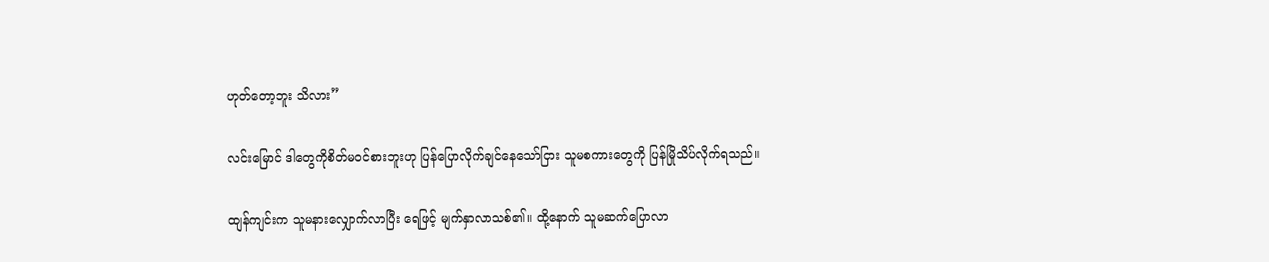ဟုတ်တော့ဘူး သိလား”

လင်းမြောင် ဒါတွေကိုစိတ်မဝင်စားဘူးဟု ပြန်ပြောလိုက်ချင်နေသော်ငြား သူမစကားတွေကို ပြန်မြိုသိပ်လိုက်ရသည်။

ထျန်ကျင်းက သူမနားလျှောက်လာပြီး ရေဖြင့် မျက်နှာလာသစ်၏။ ထို့နောက် သူမဆက်ပြောလာ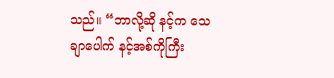သည်။ “ဘာလို့ဆို နင့်က သေချာပေါက် နင့်အစ်ကိုကြီး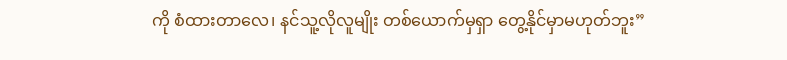ကို စံထားတာလေ၊ နင်သူ့လိုလူမျိုး တစ်ယောက်မှရှာ တွေ့နိုင်မှာမဟုတ်ဘူး”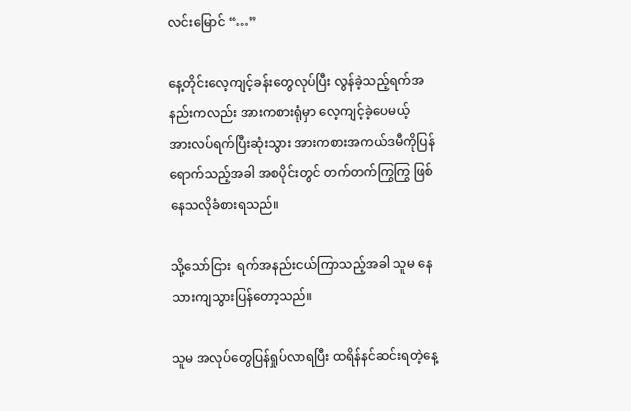လင်းမြောင် “…”

နေ့တိုင်းလေ့ကျင့်ခန်းတွေလုပ်ပြီး လွန်ခဲ့သည့်ရက်အနည်းကလည်း အားကစားရုံမှာ လေ့ကျင့်ခဲ့‌ပေမယ့်  အားလပ်ရက်ပြီးဆုံးသွား အားကစားအကယ်ဒမီကိုပြန်ရောက်သည့်အခါ အစပိုင်းတွင် တက်တက်ကြွကြွ ဖြစ်နေသလိုခံစားရသည်။

သို့သော်ငြား  ရက်အနည်းငယ်ကြာသည့်အခါ သူမ နေသားကျသွားပြန်တော့သည်။

သူမ အလုပ်တွေပြန်ရှုပ်လာရပြီး ထရိန်နင်ဆင်းရတဲ့နေ့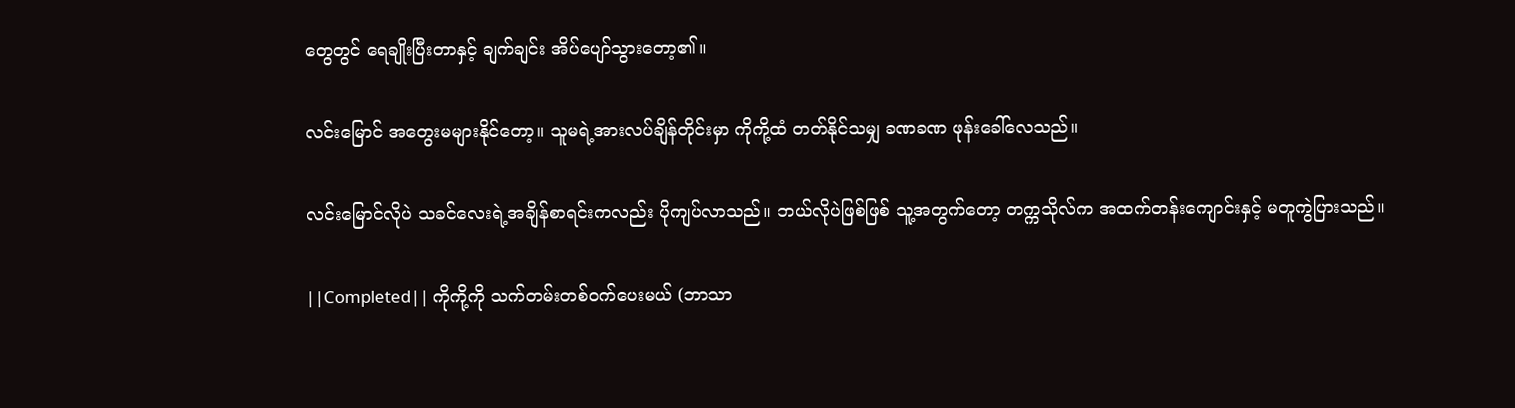တွေတွင် ရေချိုးပြီးတာနှင့် ချက်ချင်း အိပ်ပျော်သွားတော့၏။

လင်းမြောင် အတွေးမများနိုင်တော့။ သူမရဲ့အားလပ်ချိန်တိုင်းမှာ ကိုကို့ထံ တတ်နိုင်သမျှ ခဏခဏ ဖုန်းခေါ်လေသည်။

လင်းမြောင်လိုပဲ သခင်လေးရဲ့အချိန်စာရင်းကလည်း ပိုကျပ်လာသည်။ ဘယ်လိုပဲဖြစ်ဖြစ် သူ့အတွက်တော့ တက္ကသိုလ်က အထက်တန်းကျောင်းနှင့် မတူကွဲပြားသည်။

||Completed|| ကိုကို့ကို သက်တမ်းတစ်ဝက်ပေးမယ် (ဘာသာ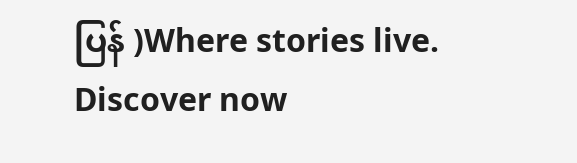ပြန် )Where stories live. Discover now